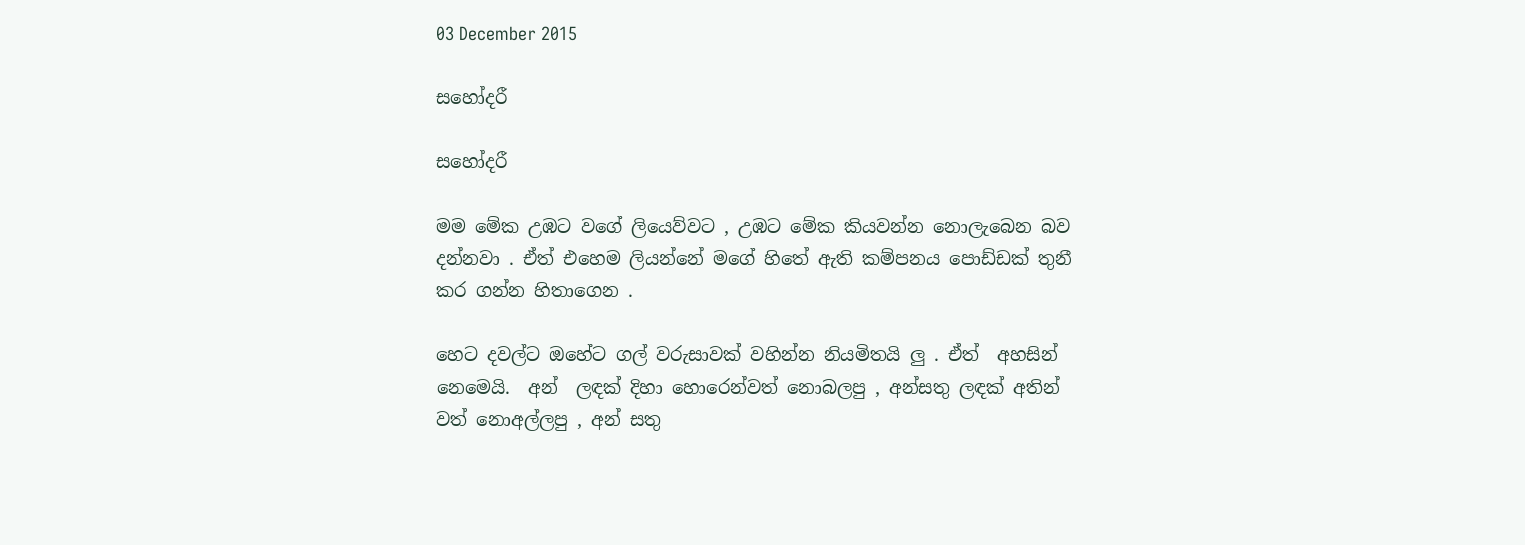03 December 2015

සහෝදරී

සහෝදරී

මම මේක උඹට වගේ ලියෙව්වට , උඹට මේක කියවන්න නොලැබෙන බව දන්නවා . ඒත් එහෙම ලියන්නේ මගේ හිතේ ඇති කම්පනය පොඩ්ඩක් තුනී කර ගන්න හිතාගෙන .

හෙට දවල්ට ඔහේට ගල් වරුසාවක් වහින්න නියමිතයි ලු . ඒත්  අහසින් නෙමෙයි.  අන්  ලඳක් දිහා හොරෙන්වත් නොබලපු , අන්සතු ලඳක් අතින් වත් නොඅල්ලපු , අන් සතු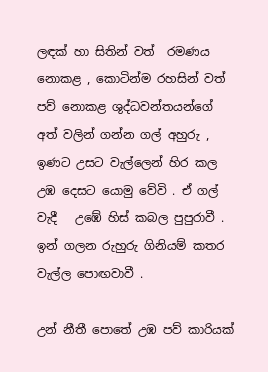ලඳක් හා සිතින් වත්  රමණය නොකළ , කොටින්ම රහසින් වත් පව් නොකළ ශුද්ධවන්තයන්ගේ අත් වලින් ගන්න ගල් අහුරු ,  ඉණට උසට වැල්ලෙන් හිර කල උඹ දෙසට යොමු වේවි . ඒ ගල් වැදී   උඹේ හිස් කබල පුපුරාවී . ඉන් ගලන රුහුරු ගිනියම් කතර වැල්ල පොඟවාවී .

උන් නීතී පොතේ උඹ පව් කාරියක්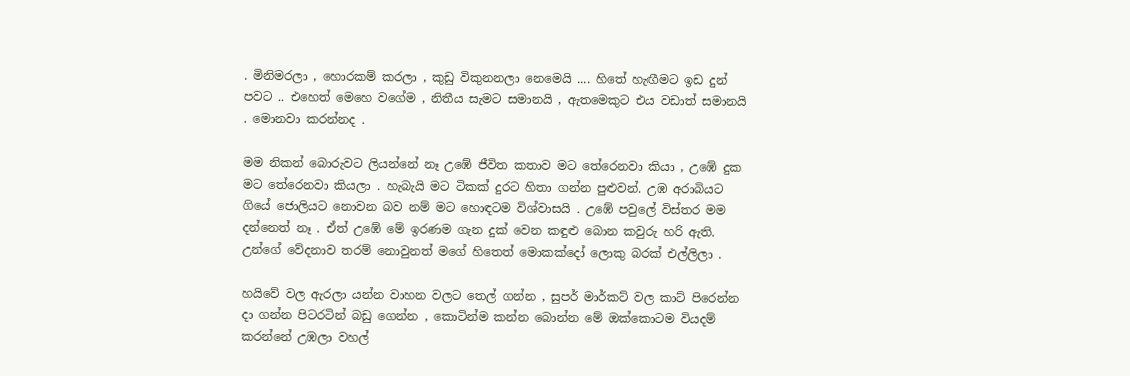. මිනිමරලා , හොරකම් කරලා , කුඩු විකුනනලා නෙමෙයි .... හිතේ හැඟීමට ඉඩ දුන් පවට .. එහෙත් මෙහෙ වගේම , නිතීය සැමට සමානයි , ඇතමෙකුට එය වඩාත් සමානයි . මොනවා කරන්නද .

මම නිකන් බොරුවට ලියන්නේ නෑ උඹේ ජීවිත කතාව මට තේරෙනවා කියා , උඹේ දුක මට තේරෙනවා කියලා . හැබැයි මට ටිකක් දුරට හිතා ගන්න පුළුවන්. උඹ අරාබියට ගියේ ජොලියට නොවන බව නම් මට හොඳටම විශ්වාසයි . උඹේ පවුලේ විස්තර මම දන්නෙත් නෑ . ඒත් උඹේ මේ ඉරණම ගැන දුක් වෙන කඳුළු බොන කවුරු හරි ඇති. උන්ගේ වේදනාව තරම් නොවුනත් මගේ හිතෙත් මොකක්දෝ ලොකු බරක් එල්ලිලා .

හයිවේ වල ඇරලා යන්න වාහන වලට තෙල් ගන්න , සුපර් මාර්කට් වල කාට් පිරෙන්න දා ගන්න පිටරටින් බඩු ගෙන්න , කොටින්ම කන්න බොන්න මේ ඔක්කොටම වියදම් කරන්නේ උඹලා වහල්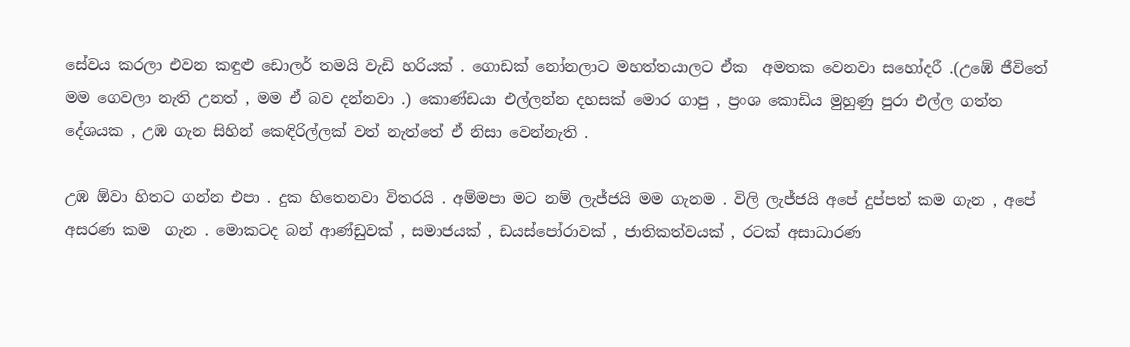සේවය කරලා එවන කඳුළු ඩොලර් තමයි වැඩි හරියක් . ගොඩක් නෝනලාට මහත්තයාලට ඒක  අමතක වෙනවා සහෝදරී .(උඹේ ජීවිතේ මම ගෙවලා නැති උනත් , මම ඒ බව දන්නවා .) කොණ්ඩයා එල්ලන්න දහසක් මොර ගාපු , ප්‍රංශ කොඩිය මුහුණු පුරා එල්ල ගත්ත දේශයක , උඹ ගැන සිහින් කෙඳිරිල්ලක් වත් නැත්තේ ඒ නිසා වෙන්නැති .

උඹ ඕවා හිතට ගන්න එපා . දුක හිතෙනවා විතරයි . අම්මපා මට නම් ලැජ්ජයි මම ගැනම . විලි ලැජ්ජයි අපේ දුප්පත් කම ගැන , අපේ අසරණ කම  ගැන . මොකටද බන් ආණ්ඩුවක් , සමාජයක් , ඩයස්පෝරාවක් , ජාතිකත්වයක් , රටක් අසාධාරණ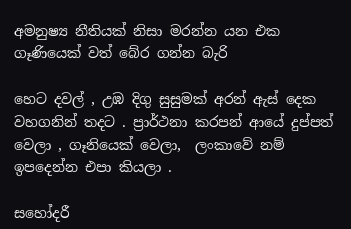අමනුෂ්‍ය නීතියක් නිසා මරන්න යන එක ගෑණියෙක් වත් බේර ගන්න බැරි

හෙට දවල් , උඹ දිගු සුසුමක් අරන් ඇස් දෙක වහගනින් තදට . ප්‍රාර්ථනා කරපන් ආයේ දුප්පත් වෙලා , ගෑනියෙක් වෙලා,  ලංකාවේ නම් ඉපදෙන්න එපා කියලා .

සහෝදරී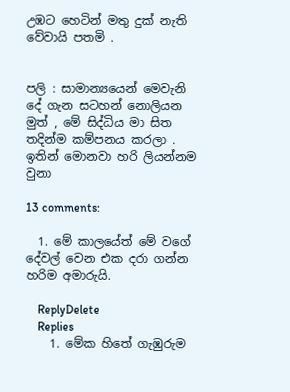උඹට හෙටින් මතු දුක් නැති වේවායි පතමි .


පලි : සාමාන්‍යයෙන් මෙවැනි දේ ගැන සටහන් නොලියන මුත් , මේ සිද්ධිය මා සිත තදින්ම කම්පනය කරලා . ඉතින් මොනවා හරි ලියන්නම වුනා

13 comments:

  1. මේ කාලයේත් මේ වගේ දේවල් වෙන එක දරා ගන්න හරිම අමාරුයි.

    ReplyDelete
    Replies
    1. මේක හිතේ ගැඹුරුම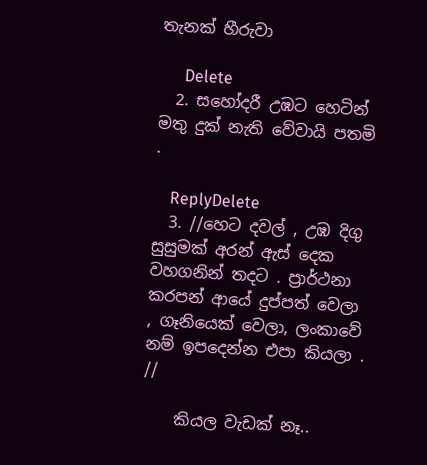තැනක් හීරුවා

      Delete
  2. සහෝදරී උඹට හෙටින් මතු දුක් නැති වේවායි පතමි .

    ReplyDelete
  3. //හෙට දවල් , උඹ දිගු සුසුමක් අරන් ඇස් දෙක වහගනින් තදට . ප්‍රාර්ථනා කරපන් ආයේ දුප්පත් වෙලා , ගෑනියෙක් වෙලා, ලංකාවේ නම් ඉපදෙන්න එපා කියලා . //

    කියල වැඩක් නෑ..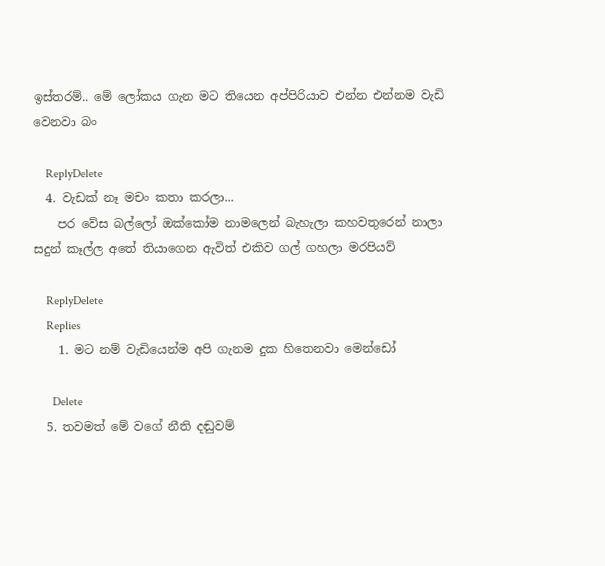ඉස්තරම්.. මේ ලෝකය ගැන මට තියෙන අප්පිරියාව එන්න එන්නම වැඩි වෙනවා බං

    ReplyDelete
  4. වැඩක් නෑ මචං කතා කරලා...
    පර වේස බල්ලෝ ඔක්කෝම නාමලෙන් බැහැලා කහවතුරෙන් නාලා සදුන් කෑල්ල අතේ තියාගෙන ඇවිත් එකිව ගල් ගහලා මරපියව්

    ReplyDelete
    Replies
    1. මට නම් වැඩියෙන්ම අපි ගැනම දුක හිතෙනවා මෙන්ඩෝ

      Delete
  5. තවමත් මේ වගේ නීති දඬුවම්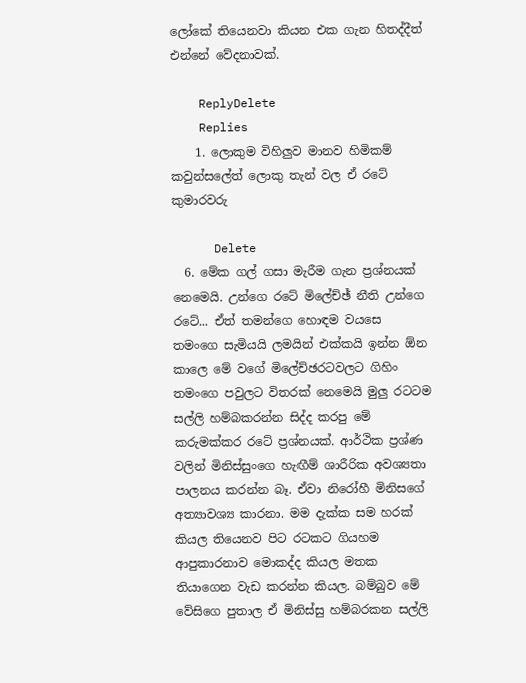ලෝකේ තියෙනවා කියන එක ගැන හිතද්දීත් එන්නේ වේදනාවක්.

    ReplyDelete
    Replies
    1. ලොකුම විහිලුව මානව හිමිකම් කවුන්සලේත් ලොකු තැන් වල ඒ රටේ කුමාරවරු

      Delete
  6. මේක ගල් ගසා මැරීම ගැන ප්‍රශ්නයක් නෙමෙයි. උන්ගෙ රටේ මිලේච්ඡ් නීති උන්ගෙ රටේ... ඒත් තමන්ගෙ හොඳම වයසෙ තමංගෙ සැමියයි ලමයින් එක්කයි ඉන්න ඕන කාලෙ මේ වගේ මිලේච්ඡරටවලට ගිහිං තමංගෙ පවුලට විතරක් නෙමෙයි මුලු රටටම සල්ලි හම්බකරන්න සිද්ද කරපු මේ කරුමක්කර රටේ ප්‍රශ්නයක්. ආර්ථික ප්‍රශ්ණ වලින් මිනිස්සුංගෙ හැඟීම් ශාරීරික අවශ්‍යතා පාලනය කරන්න බෑ. ඒවා නිරෝහී මිනිසගේ අත්‍යාවශ්‍ය කාරනා. මම දැක්ක සම හරක් කියල තියෙනව පිට රටකට ගියහම ආපුකාරනාව මොකද්ද කියල මතක තියාගෙන වැඩ කරන්න කියල. බම්බුව මේ වේසිගෙ පුතාල ඒ මිනිස්සු හම්බරකන සල්ලි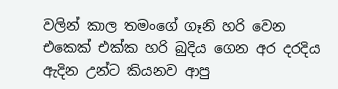වලින් කාල තමංගේ ගෑනි හරි වෙන එකෙක් එක්ක හරි බුදිය ගෙන අර දරදිය ඇදින උන්ට කියනව ආපු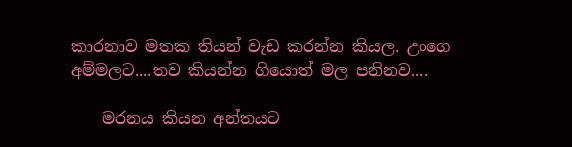කාරනාව මතක තියන් වැඩ කරන්න කියල. උංගෙ අම්මලට....තව කියන්න ගියොත් මල පනිනව....

    මරනය කියන අන්තයට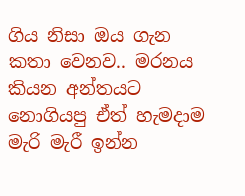ගිය නිසා ඔය ගැන කතා වෙනව.. මරනය කියන අන්තයට නොගියපු ඒත් හැමදාම මැරි මැරී ඉන්න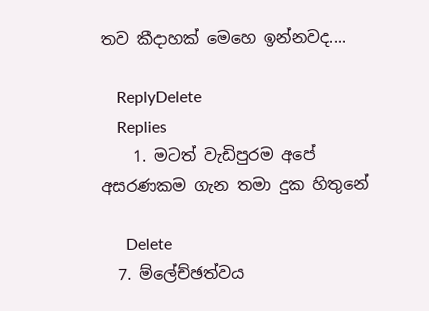තව කීදාහක් මෙහෙ ඉන්නවද....

    ReplyDelete
    Replies
    1. මටත් වැඩිපුරම අපේ අසරණකම ගැන තමා දුක හිතුනේ

      Delete
  7. ම්ලේච්ඡත්වය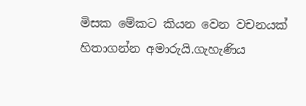මිසක මේකට කියන වෙන වචනයක් හිතාගන්න අමාරුයි.ගැහැණිය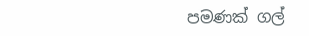පමණක් ගල්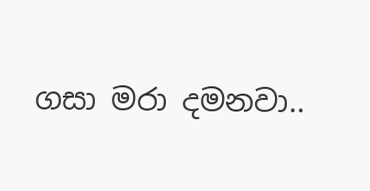ගසා මරා දමනවා..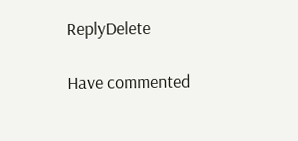ReplyDelete

Have commented